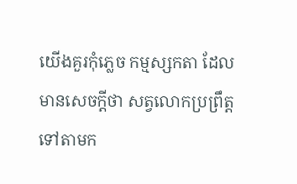យើងគួរកុំភ្លេច កម្មស្សកតា ដែលមានសេចក្តីថា សត្វលោកប្រព្រឹត្តទៅតាមក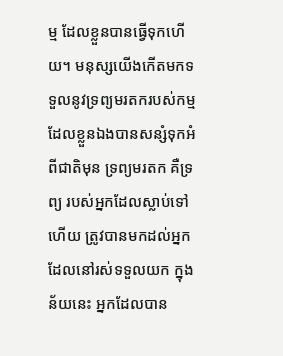ម្ម ដែលខ្លួនបានធ្វើទុកហើយ។ មនុស្សយើងកើតមកទទួលនូវទ្រព្យមរតករបស់កម្ម ដែលខ្លួនឯងបានសន្សំទុកអំពីជាតិមុន ទ្រព្យមរតក គឺទ្រព្យ របស់អ្នកដែលស្លាប់ទៅហើយ ត្រូវបានមកដល់អ្នកដែលនៅរស់ទទួលយក ក្នុងន័យនេះ អ្នកដែលបាន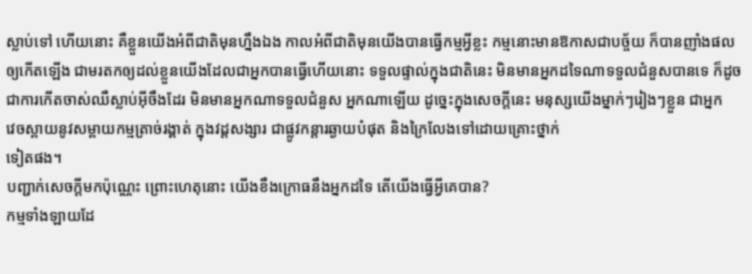ស្លាប់ទៅ ហើយនោះ គឺខ្លួនយើងអំពីជាតិមុនហ្នឹងឯង កាលអំពីជាតិមុនយើងបានធ្វើកម្មអ្វីខ្លះ កម្មនោះមានឱកាសជាបច្ច័យ ក៏បានញាំងផលឲ្យកើតឡើង ជាមរតកឲ្យដល់ខ្លួនយើងដែលជាអ្នកបានធ្វើហើយនោះ ទទួលផ្ទាល់ក្នុងជាតិនេះ មិនមានអ្នកដទៃណាទទួលជំនួសបានទេ ក៏ដូចជាការកើតចាស់ឈឺស្លាប់អ៊ីចឹងដែរ មិនមានអ្នកណាទទួលជំនួស អ្នកណាឡើយ ដូច្នេះក្នុងសេចក្តីនេះ មនុស្សយើងម្នាក់ៗរៀងៗខ្លួន ជាអ្នក
វេចស្ពាយនូវសម្ពាយកម្មត្រាច់រង្គាត់ ក្នុងវដ្តសង្សារ ជាផ្លូវកន្តារឆ្ងាយបំផុត និងក្រៃលែងទៅដោយគ្រោះថ្នាក់
ទៀតផង។
បញ្ជាក់សេចក្តីមកប៉ុណ្ណេះ ព្រោះហេតុនោះ យើងខឹងក្រោធនឹងអ្នកដទៃ តើយើងធ្វើអ្វីគេបាន?
កម្មទាំងឡាយដែ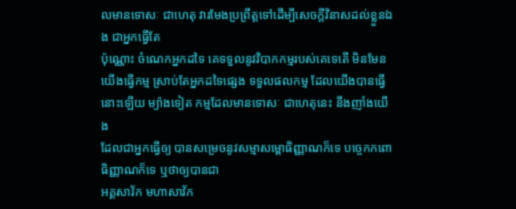លមានទោសៈ ជាហេតុ វារមែងប្រព្រឹត្តទៅដើម្បីសេចក្តីវិនាសដល់ខ្លួនឯង ជាអ្នកធ្វើតែ
ប៉ុណ្ណោះ ចំណេកអ្នកដទៃ គេទទួលនូវវិបាកកម្មរបស់គេទេតើ មិនមែនយើងធ្វើកម្ម ស្រាប់តែអ្នកដទៃផ្សេង ទទួលផលកម្ម ដែលយើងបានធ្វើនោះឡើយ ម្យ៉ាងទៀត កម្មដែលមានទោសៈ ជាហេតុនេះ នឹងញាំងយើង
ដែលជាអ្នកធ្វើឲ្យ បានសម្រេចនូវសម្មាសម្ពោធិញ្ញាណក៏ទេ បច្ចេកកពោធិញ្ញាណក៏ទេ ឬថាឲ្យបានជា
អគ្គសាវ័ក មហាសាវ័ក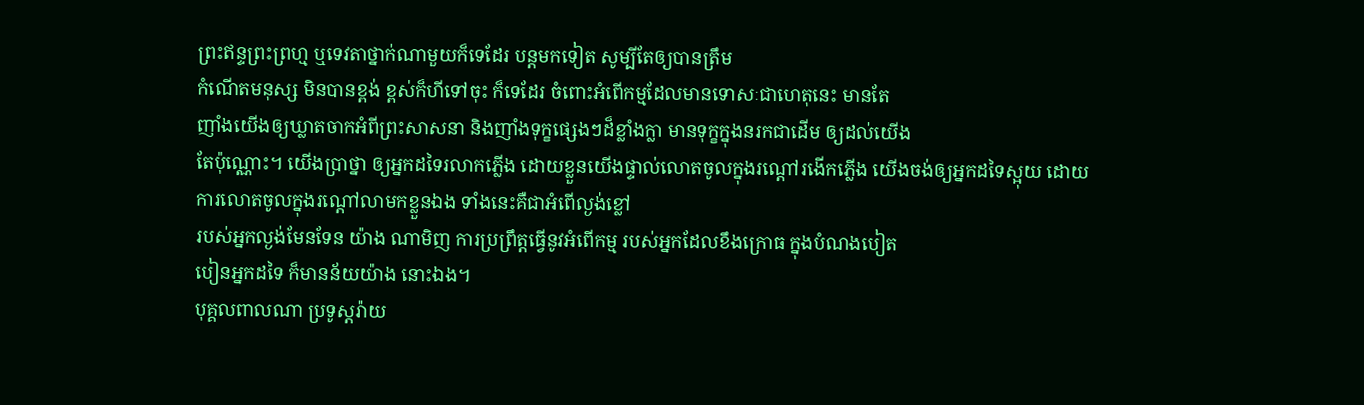ព្រះឥន្ទព្រះព្រហ្ម ឬទេវតាថ្នាក់ណាមួយក៏ទេដែរ បន្តមកទៀត សូម្បីតែឲ្យបានត្រឹម
កំណើតមនុស្ស មិនបានខ្ពង់ ខ្ពស់ក៏ហីទៅចុះ ក៏ទេដែរ ចំពោះអំពើកម្មដែលមានទោសៈជាហេតុនេះ មានតែ
ញាំងយើងឲ្យឃ្លាតចាកអំពីព្រះសាសនា និងញាំងទុក្ខផ្សេងៗដ៏ខ្លាំងក្លា មានទុក្ខក្នុងនរកជាដើម ឲ្យដល់យើង
តែប៉ុណ្ណោះ។ យើងប្រាថ្នា ឲ្យអ្នកដទៃរលាកភ្លើង ដោយខ្លួនយើងផ្ទាល់លោតចូលក្នុងរណ្តៅរងើកភ្លើង យើងចង់ឲ្យអ្នកដទៃស្អុយ ដោយការលោតចូលក្នុងរណ្តៅលាមកខ្លួនឯង ទាំងនេះគឺជាអំពើល្ងង់ខ្លៅ
របស់អ្នកល្ងង់មែនទែន យ៉ាង ណាមិញ ការប្រព្រឹត្តធ្វើនូវអំពើកម្ម របស់អ្នកដែលខឹងក្រោធ ក្នុងបំណងបៀត
បៀនអ្នកដទៃ ក៏មានន័យយ៉ាង នោះឯង។
បុគ្គលពាលណា ប្រទូស្តរ៉ាយ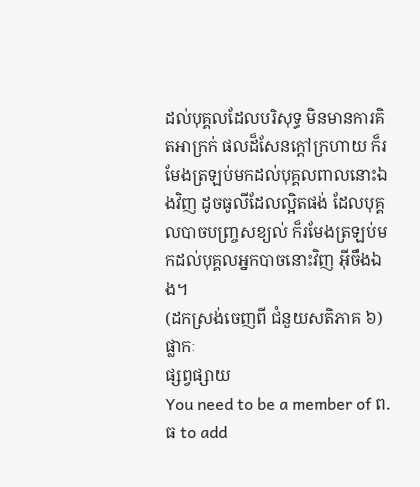ដល់បុគ្គលដែលបរិសុទ្ធ មិនមានការគិតអាក្រក់ ផលដ៏សែនក្តៅក្រហាយ ក៏រមែងត្រឡប់មកដល់បុគ្គលពាលនោះឯងវិញ ដូចធូលីដែលល្អិតផង់ ដែលបុគ្គលបាចបញ្ច្រសខ្យល់ ក៏រមែងត្រឡប់មកដល់បុគ្គលអ្នកបាចនោះវិញ អ៊ីចឹងឯង។
(ដកស្រង់ចេញពី ជំនួយសតិភាគ ៦)
ផ្លាកៈ
ផ្សព្វផ្សាយ
You need to be a member of ព.ធ to add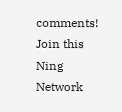comments!
Join this Ning Network